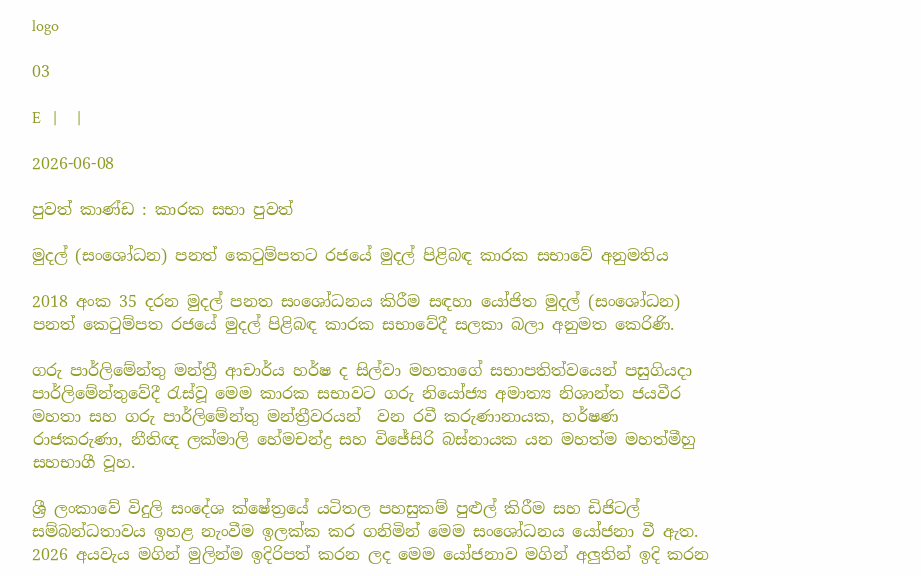logo

03

E   |     |

2026-06-08

පුවත් කාණ්ඩ : කාරක සභා පුවත්

මුදල් (සංශෝධන) පනත් කෙටුම්පතට රජයේ මුදල් පිළිබඳ කාරක සභාවේ අනුමතිය

2018 අංක 35 දරන මුදල් පනත සංශෝධනය කිරීම සඳහා යෝජිත මුදල් (සංශෝධන) පනත් කෙටුම්පත රජයේ මුදල් පිළිබඳ කාරක සභාවේදී සලකා බලා අනුමත කෙරිණි.

ගරු පාර්ලිමේන්තු මන්ත්‍රී ආචාර්ය හර්ෂ ද සිල්වා මහතාගේ සභාපතිත්වයෙන් පසුගියදා පාර්ලිමේන්තුවේදී රැස්වූ මෙම කාරක සභාවට ගරු නියෝජ්‍ය අමාත්‍ය නිශාන්ත ජයවීර මහතා සහ ගරු පාර්ලිමේන්තු මන්ත්‍රීවරයන්  වන රවී කරුණානායක, හර්ෂණ රාජකරුණා, නීතිඥ ලක්මාලි හේමචන්ද්‍ර සහ විජේසිරි බස්නායක යන මහත්ම මහත්මීහු සහභාගී වූහ.

ශ්‍රී ලංකාවේ විදුලි සංදේශ ක්ෂේත්‍රයේ යටිතල පහසුකම් පුළුල් කිරීම සහ ඩිජිටල් සම්බන්ධතාවය ඉහළ නැංවීම ඉලක්ක කර ගනිමින් මෙම සංශෝධනය යෝජනා වී ඇත. 2026 අයවැය මගින් මුලින්ම ඉදිරිපත් කරන ලද මෙම යෝජනාව මගින් අලුතින් ඉදි කරන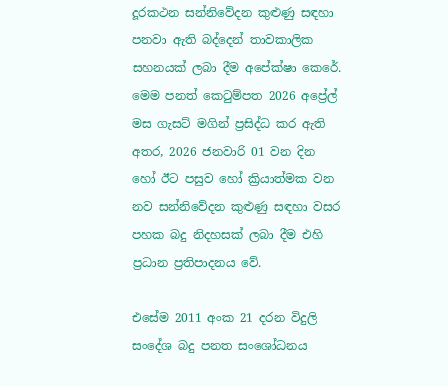දූරකථන සන්නිවේදන කුළුණු සඳහා පනවා ඇති බද්දෙන් තාවකාලික සහනයක් ලබා දීම අපේක්ෂා කෙරේ. මෙම පනත් කෙටුම්පත 2026 අප්‍රේල් මස ගැසට් මගින් ප්‍රසිද්ධ කර ඇති අතර, 2026 ජනවාරි 01 වන දින හෝ ඊට පසුව හෝ ක්‍රියාත්මක වන නව සන්නිවේදන කුළුණු සඳහා වසර පහක බදු නිදහසක් ලබා දීම එහි ප්‍රධාන ප්‍රතිපාදනය වේ.

එසේම 2011 අංක 21 දරන විදුලි සංදේශ බදු පනත සංශෝධනය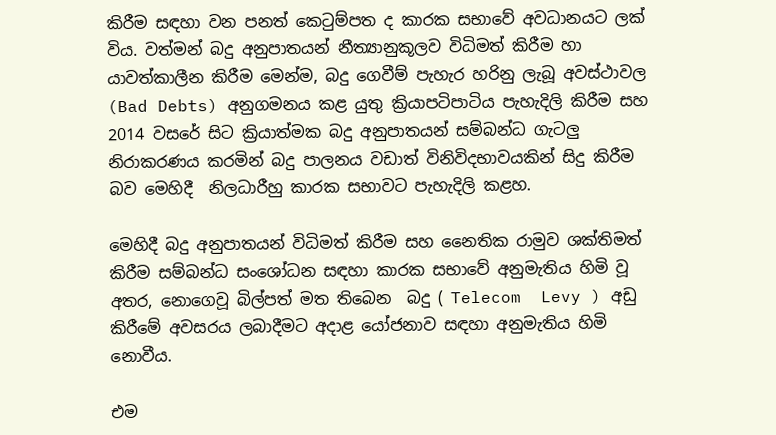කිරීම සඳහා වන පනත් කෙටුම්පත ද කාරක සභාවේ අවධානයට ලක් විය. වත්මන් බදු අනුපාතයන් නීත්‍යානුකූලව විධිමත් කිරීම හා යාවත්කාලීන කිරීම මෙන්ම, බදු ගෙවීම් පැහැර හරිනු ලැබූ අවස්ථාවල (Bad Debts) අනුගමනය කළ යුතු ක්‍රියාපටිපාටිය පැහැදිලි කිරීම සහ 2014 වසරේ සිට ක්‍රියාත්මක බදු අනුපාතයන් සම්බන්ධ ගැටලු නිරාකරණය කරමින් බදු පාලනය වඩාත් විනිවිදභාවයකින් සිදු කිරීම බව මෙහිදී  නිලධාරීහු කාරක සභාවට පැහැදිලි කළහ.

මෙහිදී බදු අනුපාතයන් විධිමත් කිරීම සහ නෛතික රාමුව ශක්තිමත් කිරීම සම්බන්ධ සංශෝධන සඳහා කාරක සභාවේ අනුමැතිය හිමි වූ අතර, නොගෙවූ බිල්පත් මත තිබෙන  බදු ( Telecom  Levy ) අඩු කිරීමේ අවසරය ලබාදීමට අදාළ යෝජනාව සඳහා අනුමැතිය හිමි නොවීය.

එම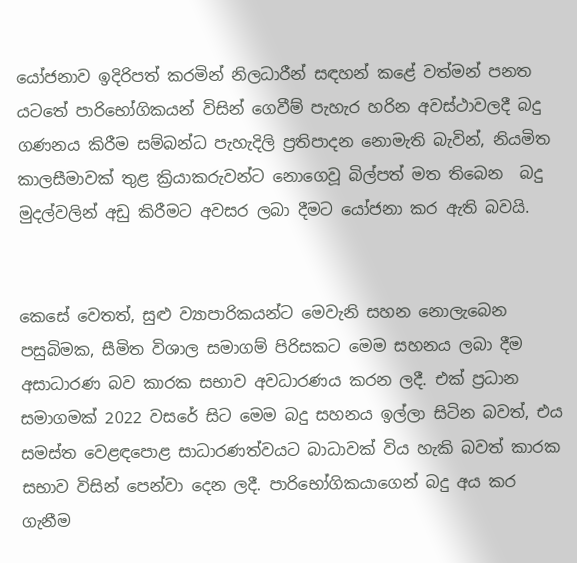යෝජනාව ඉදිරිපත් කරමින් නිලධාරීන් සඳහන් කළේ වත්මන් පනත යටතේ පාරිභෝගිකයන් විසින් ගෙවීම් පැහැර හරින අවස්ථාවලදී බදු ගණනය කිරීම සම්බන්ධ පැහැදිලි ප්‍රතිපාදන නොමැති බැවින්, නියමිත කාලසීමාවක් තුළ ක්‍රියාකරුවන්ට නොගෙවූ බිල්පත් මත තිබෙන  බදු මුදල්වලින් අඩු කිරීමට අවසර ලබා දීමට යෝජනා කර ඇති බවයි.


කෙසේ වෙතත්, සුළු ව්‍යාපාරිකයන්ට මෙවැනි සහන නොලැබෙන පසුබිමක, සීමිත විශාල සමාගම් පිරිසකට මෙම සහනය ලබා දීම අසාධාරණ බව කාරක සභාව අවධාරණය කරන ලදී. එක් ප්‍රධාන සමාගමක් 2022 වසරේ සිට මෙම බදු සහනය ඉල්ලා සිටින බවත්, එය සමස්ත වෙළඳපොළ සාධාරණත්වයට බාධාවක් විය හැකි බවත් කාරක සභාව විසින් පෙන්වා දෙන ලදී. පාරිභෝගිකයාගෙන් බදු අය කර ගැනීම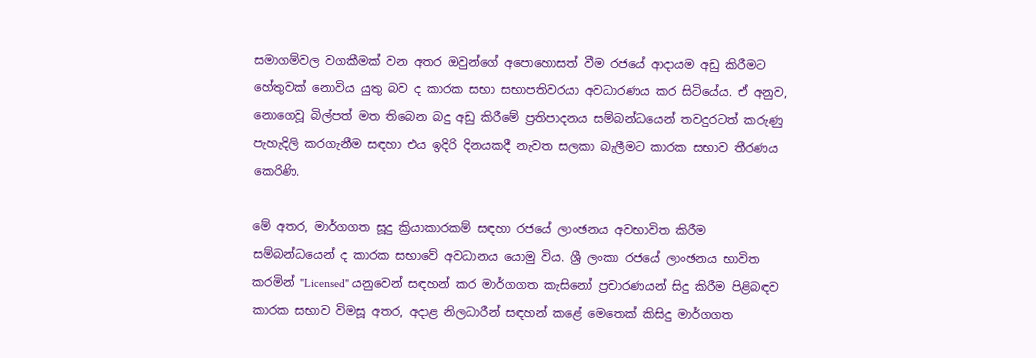සමාගම්වල වගකීමක් වන අතර ඔවුන්ගේ අපොහොසත් වීම රජයේ ආදායම අඩු කිරීමට හේතුවක් නොවිය යුතු බව ද කාරක සභා සභාපතිවරයා අවධාරණය කර සිටියේය. ඒ අනුව, නොගෙවූ බිල්පත් මත තිබෙන බදු අඩු කිරීමේ ප්‍රතිපාදනය සම්බන්ධයෙන් තවදුරටත් කරුණු පැහැදිලි කරගැනීම සඳහා එය ඉදිරි දිනයකදී නැවත සලකා බැලීමට කාරක සභාව තීරණය කෙරිණි.

මේ අතර, මාර්ගගත සූදු ක්‍රියාකාරකම් සඳහා රජයේ ලාංඡනය අවභාවිත කිරීම සම්බන්ධයෙන් ද කාරක සභාවේ අවධානය යොමු විය. ශ්‍රී ලංකා රජයේ ලාංඡනය භාවිත කරමින් "Licensed" යනුවෙන් සඳහන් කර මාර්ගගත කැසිනෝ ප්‍රචාරණයන් සිදු කිරීම පිළිබඳව කාරක සභාව විමසූ අතර, අදාළ නිලධාරීන් සඳහන් කළේ මෙතෙක් කිසිදු මාර්ගගත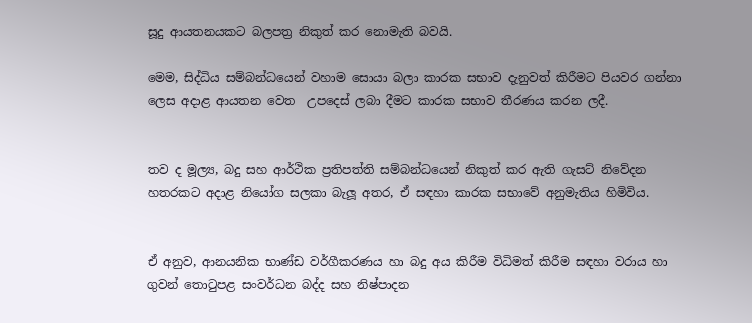සූදු ආයතනයකට බලපත්‍ර නිකුත් කර නොමැති බවයි.

මෙම, සිද්ධිය සම්බන්ධයෙන් වහාම සොයා බලා කාරක සභාව දැනුවත් කිරීමට පියවර ගන්නා ලෙස අදාළ ආයතන වෙත  උපදෙස් ලබා දීමට කාරක සභාව තීරණය කරන ලදී.


තව ද මූල්‍ය, බදු සහ ආර්ථික ප්‍රතිපත්ති සම්බන්ධයෙන් නිකුත් කර ඇති ගැසට් නිවේදන හතරකට අදාළ නියෝග සලකා බැලූ අතර, ඒ සඳහා කාරක සභාවේ අනුමැතිය හිමිවිය.


ඒ අනුව, ආනයනික භාණ්ඩ වර්ගීකරණය හා බදු අය කිරීම විධිමත් කිරීම සඳහා වරාය හා ගුවන් තොටුපළ සංවර්ධන බද්ද සහ නිෂ්පාදන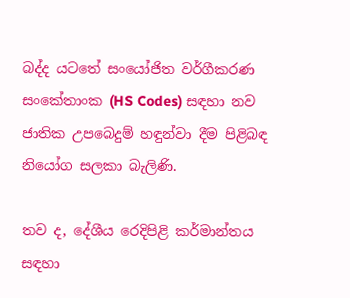බද්ද යටතේ සංයෝජිත වර්ගීකරණ සංකේතාංක (HS Codes) සඳහා නව ජාතික උපබෙදුම් හඳුන්වා දීම පිළිබඳ නියෝග සලකා බැලිණි.

තව ද, දේශීය රෙදිපිළි කර්මාන්තය සඳහා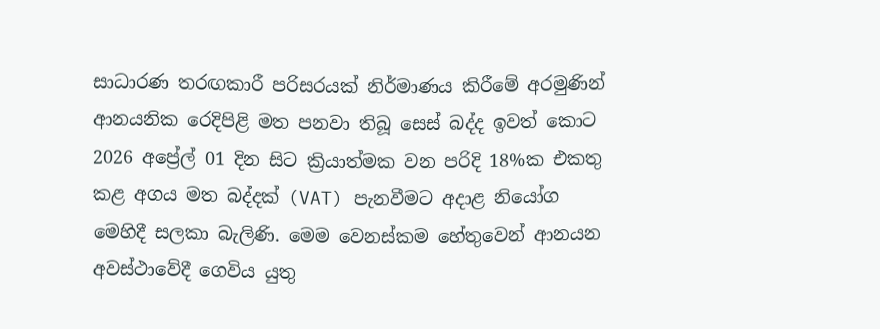සාධාරණ තරඟකාරී පරිසරයක් නිර්මාණය කිරීමේ අරමුණින් ආනයනික රෙදිපිළි මත පනවා තිබූ සෙස් බද්ද ඉවත් කොට 2026 අප්‍රේල් 01 දින සිට ක්‍රියාත්මක වන පරිදි 18%ක එකතු කළ අගය මත බද්දක් (VAT) පැනවීමට අදාළ නියෝග මෙහිදී සලකා බැලිණි. මෙම වෙනස්කම හේතුවෙන් ආනයන අවස්ථාවේදී ගෙවිය යුතු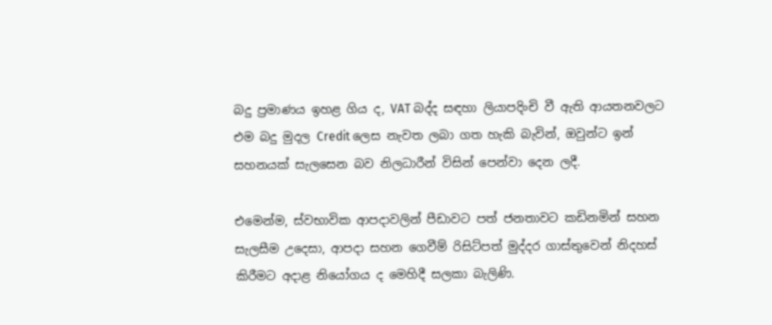බදු ප්‍රමාණය ඉහළ ගිය ද, VAT බද්ද සඳහා ලියාපදිංචි වී ඇති ආයතනවලට එම බදු මුදල Credit ලෙස නැවත ලබා ගත හැකි බැවින්, ඔවුන්ට ඉන් සහනයක් සැලසෙන බව නිලධාරීන් විසින් පෙන්වා දෙන ලදී.

එමෙන්ම, ස්වභාවික ආපදාවලින් පීඩාවට පත් ජනතාවට කඩිනමින් සහන සැලසීම උදෙසා, ආපදා සහන ගෙවීම් රිසිට්පත් මුද්දර ගාස්තුවෙන් නිදහස් කිරීමට අදාළ නියෝගය ද මෙහිදී සලකා බැලිණි.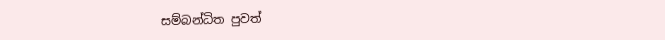සම්බන්ධිත පුවත්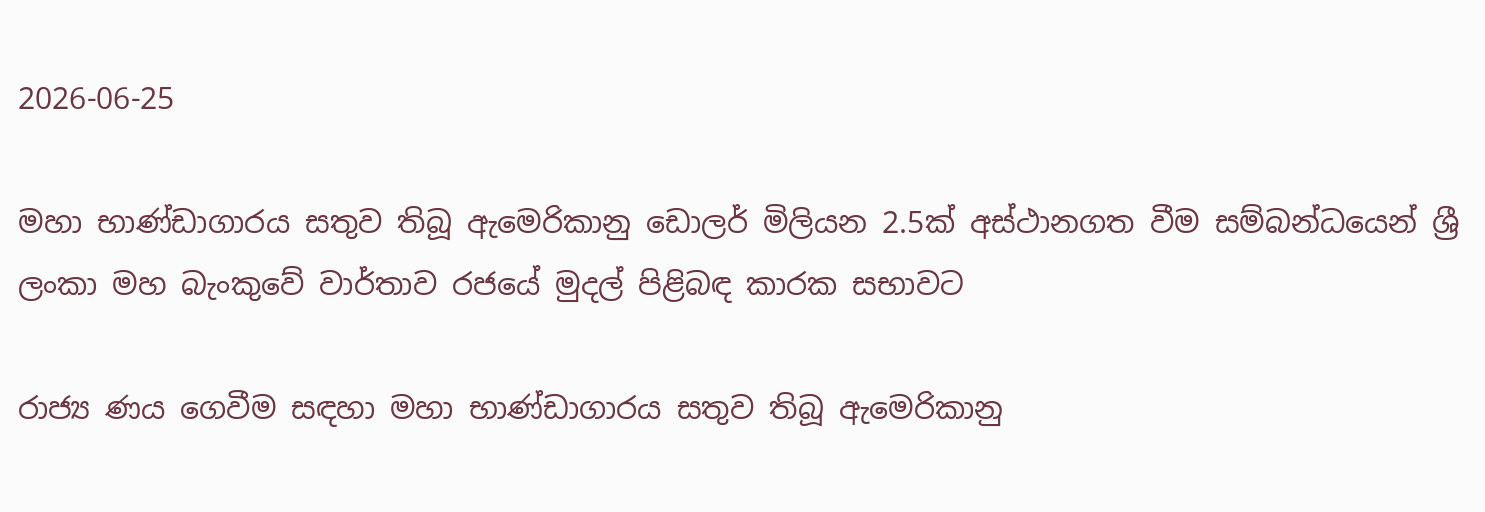2026-06-25

මහා භාණ්ඩාගාරය සතුව තිබූ ඇ‍මෙරිකානු ඩොලර් මිලියන 2.5ක් අස්ථානගත වීම සම්බන්ධයෙන් ශ්‍රී ලංකා මහ බැංකුවේ වාර්තාව රජයේ මුදල් පිළිබඳ කාරක සභාවට

රාජ්‍ය ණය ගෙවීම සඳහා මහා භාණ්ඩාගාරය සතුව තිබූ ඇමෙරිකානු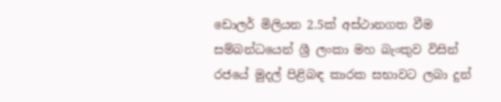ඩොලර් මිලියන 2.5ක් අස්ථානගත වීම සම්බන්ධයෙන් ශ්‍රී ලංකා මහ බැංකුව විසින් රජයේ මුදල් පිළිබඳ කාරක සභාවට ලබා දුන්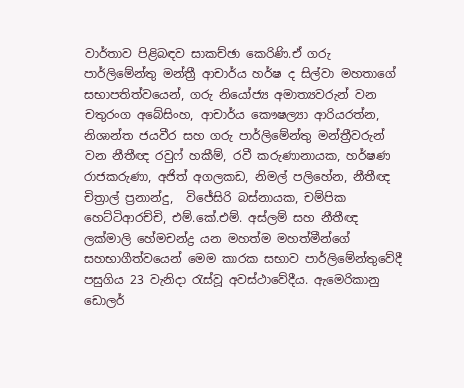වාර්තාව පිළිබඳව සාකච්ඡා කෙරිණි.ඒ ගරු පාර්ලිමේන්තු මන්ත්‍රී ආචාර්ය හර්ෂ ද සිල්වා මහතාගේ සභාපතිත්වයෙන්, ගරු නියෝජ්‍ය අමාත්‍යවරුන් වන චතුරංග අබේසිංහ, ආචාර්ය කෞෂල්‍යා ආරියරත්න, නිශාන්ත ජයවීර සහ ගරු පාර්ලිමේන්තු මන්ත්‍රීවරුන් වන නීතීඥ රවුෆ් හකීම්, රවී කරුණානායක, හර්ෂණ රාජකරුණා, අජිත් අගලකඩ, නිමල් පලිහේන, නීතීඥ චිත්‍රාල් ප්‍රනාන්දු,  විජේසිරි බස්නායක, චම්පික හෙට්ටිආරච්චි, එම්.කේ.එම්. අස්ලම් සහ නීතීඥ ලක්මාලි හේමචන්ද්‍ර යන මහත්ම මහත්මීන්ගේ සහභාගීත්වයෙන් මෙම කාරක සභාව පාර්ලිමේන්තුවේදී පසුගිය 23 වැනිදා රැස්වූ අවස්ථාවේදීය. ඇමෙරිකානු ඩොලර්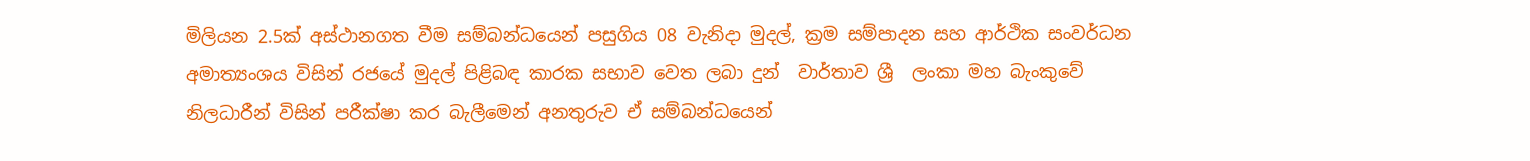මිලියන 2.5ක් අස්ථානගත වීම සම්බන්ධයෙන් පසුගිය 08 වැනිදා මුදල්, ක්‍රම සම්පාදන සහ ආර්ථික සංවර්ධන අමාත්‍යංශය විසින් රජයේ මුදල් පිළිබඳ කාරක සභාව වෙත ලබා දුන්  වාර්තාව ශ්‍රී  ලංකා මහ බැංකුවේ  නිලධාරීන් විසින් පරීක්ෂා කර බැලීමෙන් අනතුරුව ඒ සම්බන්ධයෙන්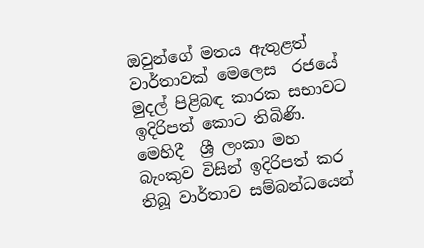ඔවුන්ගේ මතය ඇතුළත්  වාර්තාවක් මෙලෙස  රජයේ මුදල් පිළිබඳ කාරක සභාවට ඉදිරිපත් කොට තිබිණි.   මෙහිදී  ශ්‍රී ලංකා මහ බැංකුව විසින් ඉදිරිපත් කර තිබූ වාර්තාව සම්බන්ධයෙන්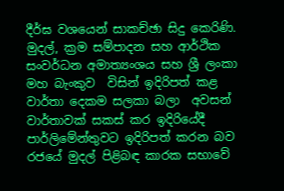දීර්ඝ වශයෙන් සාකච්ඡා සිදු කෙරිණි. මුදල්, ක්‍රම සම්පාදන සහ ආර්ථික සංවර්ධන අමාත්‍යංශය සහ ශ්‍රී ලංකා  මහ බැංකුව  විසින් ඉදිරිපත් කළ  වාර්තා දෙකම සලකා බලා  අවසන් වාර්තාවක් සකස් කර ඉදිරියේදී පාර්ලිමේන්තුවට ඉදිරිපත් කරන බව රජයේ මුදල් පිළිබඳ කාරක සභාවේ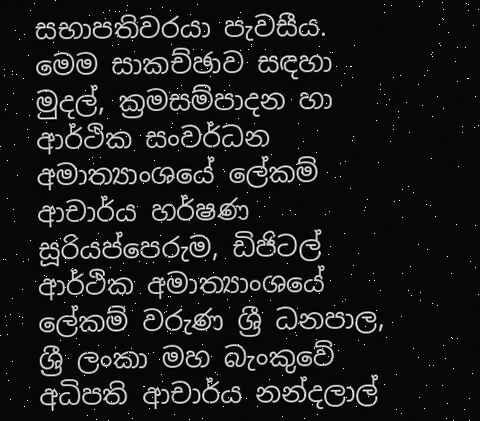සභාපතිවරයා පැවසීය. මෙම සාකච්ඡාව සඳහා මුදල්, ක්‍රමසම්පාදන හා ආර්ථික සංවර්ධන අමාත්‍යාංශයේ ලේකම් ආචාර්ය හර්ෂණ සූරියප්පෙරුම, ඩිජිටල් ආර්ථික අමාත්‍යාංශයේ ලේකම් වරුණ ශ්‍රී ධනපාල, ශ්‍රී ලංකා මහ බැංකුවේ අධිපති ආචාර්ය නන්දලාල්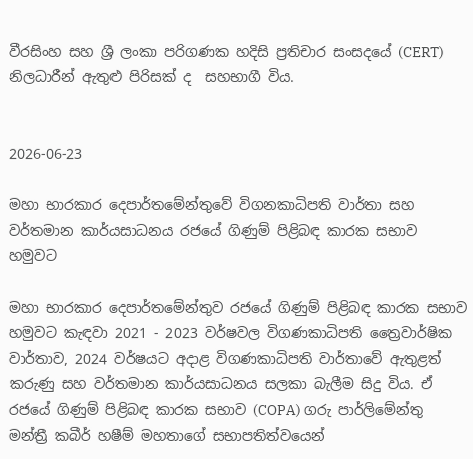වීරසිංහ සහ ශ්‍රී ලංකා පරිගණක හදිසි ප්‍රතිචාර සංසදයේ (CERT) නිලධාරීන් ඇතුළු පිරිසක් ද  සහභාගී විය.


2026-06-23

මහා භාරකාර දෙපාර්තමේන්තුවේ විගනකාධිපති වාර්තා සහ වර්තමාන කාර්යසාධනය රජයේ ගිණුම් පිළිබඳ කාරක සභාව හමුවට

මහා භාරකාර දෙපාර්තමේන්තුව රජයේ ගිණුම් පිළිබඳ කාරක සභාව හමුවට කැඳවා 2021 - 2023 වර්ෂවල විගණකාධිපති ත්‍රෛවාර්ෂික වාර්තාව, 2024 වර්ෂයට අදාළ විගණකාධිපති වාර්තාවේ ඇතුළත් කරුණු සහ වර්තමාන කාර්යසාධනය සලකා බැලීම සිදු විය. ඒ රජයේ ගිණුම් පිළිබඳ කාරක සභාව (COPA) ගරු පාර්ලිමේන්තු මන්ත්‍රී කබීර් හෂීම් මහතාගේ සභාපතිත්වයෙන්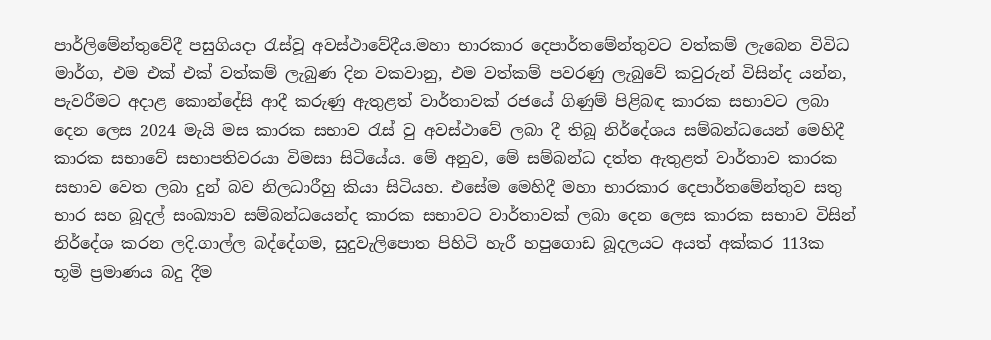පාර්ලිමේන්තුවේදී පසුගියදා රැස්වූ අවස්ථාවේදීය.මහා භාරකාර දෙපාර්තමේන්තුවට වත්කම් ලැබෙන විවිධ මාර්ග, එම එක් එක් වත්කම් ලැබුණ දින වකවානු, එම වත්කම් පවරණු ලැබුවේ කවුරුන් විසින්ද යන්න, පැවරීමට අදාළ කොන්දේසි ආදී කරුණු ඇතුළත් වාර්තාවක් රජයේ ගිණුම් පිළිබඳ කාරක සභාවට ලබා දෙන ලෙස 2024 මැයි මස කාරක සභාව රැස් වු අවස්ථාවේ ලබා දී තිබූ නිර්දේශය සම්බන්ධයෙන් මෙහිදී කාරක සභාවේ සභාපතිවරයා විමසා සිටියේය. මේ අනුව, මේ සම්බන්ධ දත්ත ඇතුළත් වාර්තාව කාරක සභාව වෙත ලබා දුන් බව නිලධාරීහු කියා සිටියහ. එසේම මෙහිදී මහා භාරකාර දෙපාර්තමේන්තුව සතු භාර සහ බූදල් සංඛ්‍යාව සම්බන්ධයෙන්ද කාරක සභාවට වාර්තාවක් ලබා දෙන ලෙස කාරක සභාව විසින් නිර්දේශ කරන ලදි.ගාල්ල බද්දේගම, සුදුවැලිපොත පිහිටි හැරී හපුගොඩ බූදලයට අයත් අක්කර 113ක භූමි ප්‍රමාණය ‍බදු දීම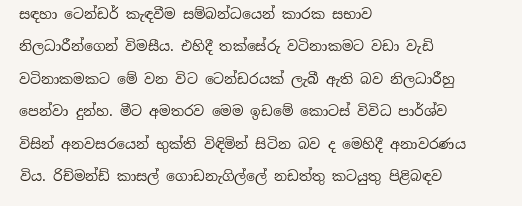සඳහා ටෙන්ඩර් කැඳවීම සම්බන්ධයෙන් කාරක සභාව නිලධාරීන්ගෙන් විමසීය. එහිදී තක්සේරු වටිනාකමට වඩා වැඩි වටිනාකමකට මේ වන විට ටෙන්ඩරයක් ලැබී ඇති බව නිලධාරීහු පෙන්වා දුන්හ. මීට අමතරව මෙම ඉඩමේ කොටස් විවිධ පාර්ශ්ව විසින් අනවසරයෙන් භුක්ති විඳිමින් සිටින බව ද මෙහිදී අනාවරණය විය. රිච්මන්ඩ් කාසල් ගොඩනැගිල්ලේ නඩත්තු කටයුතු පිළිබඳව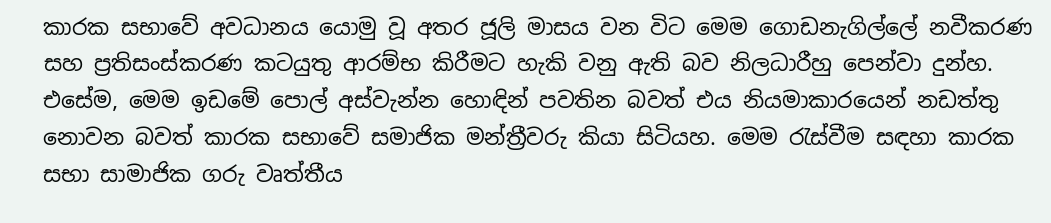කාරක සභාවේ අවධානය යොමු වූ අතර ජූලි මාසය වන විට මෙම ගොඩනැගිල්ලේ නවීකරණ සහ ප්‍රතිසංස්කරණ කටයුතු ආරම්භ කිරීමට හැකි වනු ඇති බව නිලධාරීහු පෙන්වා දුන්හ. එසේම, මෙම ඉඩමේ පොල් අස්වැන්න හොඳින් පවතින බවත් එය නියමාකාරයෙන් නඩත්තු නොවන බවත් කාරක සභාවේ සමාජික මන්ත්‍රීවරු කියා සිටියහ. මෙම රැස්වීම සඳහා කාරක සභා සාමාජික ගරු වෘත්තීය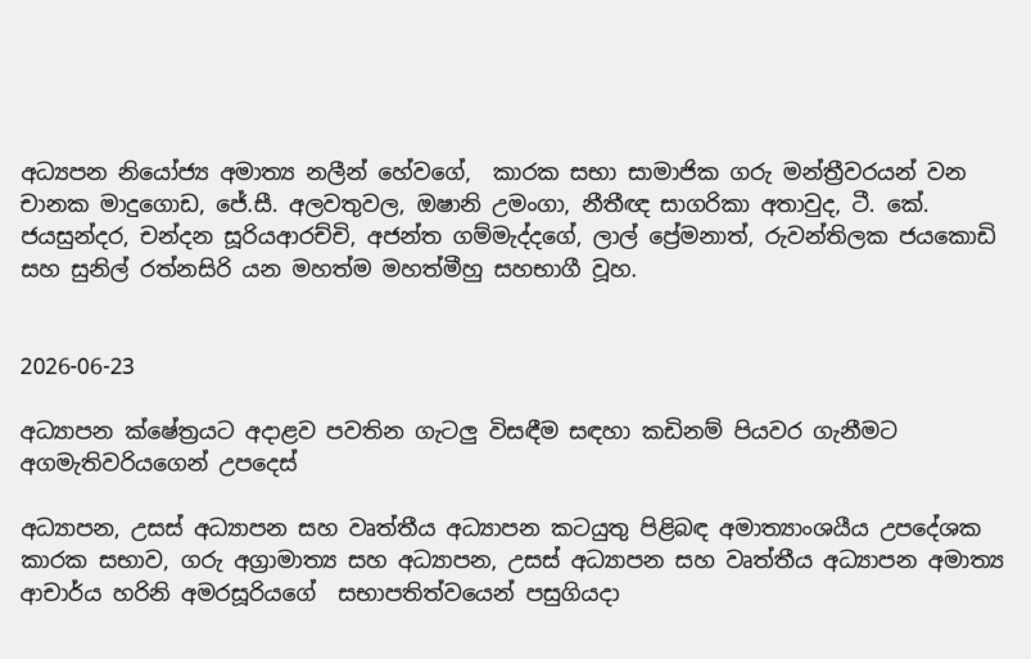අධ්‍යපන නියෝජ්‍ය අමාත්‍ය නලීන් හේවගේ,  කාරක සභා සාමාජික ගරු මන්ත්‍රීවරයන් වන චානක මාදුගොඩ, ජේ.සී. අලවතුවල, ඔෂානි උමංගා, නීතීඥ සාගරිකා අතාවුද, ටී. කේ. ජයසුන්දර, චන්දන සූරියආරච්චි, අජන්ත ගම්මැද්දගේ, ලාල් ප්‍රේමනාත්, රුවන්තිලක ජයකොඩි සහ සුනිල් රත්නසිරි යන මහත්ම මහත්මීහු සහභාගී වූහ.


2026-06-23

අධ්‍යාපන ක්ෂේත්‍රයට අදාළව පවතින ගැටලු විසඳීම සඳහා කඩිනම් පියවර ගැනීමට අගමැතිවරියගෙන් උපදෙස්

අධ්‍යාපන, උසස් අධ්‍යාපන සහ වෘත්තීය අධ්‍යාපන කටයුතු පිළිබඳ අමාත්‍යාංශයීය උපදේශක කාරක සභාව, ගරු අග්‍රාමාත්‍ය සහ අධ්‍යාපන, උසස් අධ්‍යාපන සහ වෘත්තීය අධ්‍යාපන අමාත්‍ය ආචාර්ය හරිනි අමරසූරියගේ  සභාපතිත්වයෙන් පසුගියදා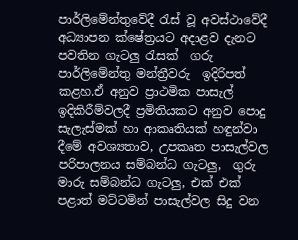පාර්ලිමේන්තුවේදී රැස් වූ අවස්ථාවේදී අධ්‍යාපන ක්ෂේත්‍රයට අදාළව දැනට පවතින ගැටලු රැසක්  ගරු පාර්ලිමේන්තු මන්ත්‍රීවරු  ඉදිරිපත් කළහ.ඒ අනුව ප්‍රාථමික පාසැල් ඉදිකිරීම්වලදී ප්‍රමිතියකට අනුව පොදු සැලැස්මක් හා ආකෘතියක් හඳුන්වා දීමේ අවශ්‍යතාව, උපකෘත පාසැල්වල පරිපාලනය සම්බන්ධ ගැටලු,  ගුරු මාරු සම්බන්ධ ගැටලු, එක් එක් පළාත් මට්ටමින් පාසැල්වල සිදු වන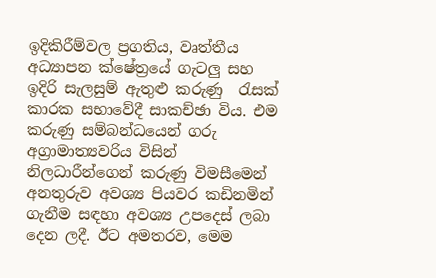ඉදිකිරීම්වල ප්‍රගතිය, වෘත්තීය අධ්‍යාපන ක්ෂේත්‍රයේ ගැටලු සහ ඉදිරි සැලසුම් ඇතුළු කරුණු  රැසක්  කාරක සභාවේදී සාකච්ඡා විය. එම කරුණු සම්බන්ධයෙන් ගරු අග්‍රාමාත්‍යවරිය විසින් නිලධාරීන්ගෙන් කරුණු විමසීමෙන් අනතුරුව අවශ්‍ය පියවර කඩිනමින් ගැනීම සඳහා අවශ්‍ය උපදෙස් ලබා දෙන ලදී. ඊට අමතරව, මෙම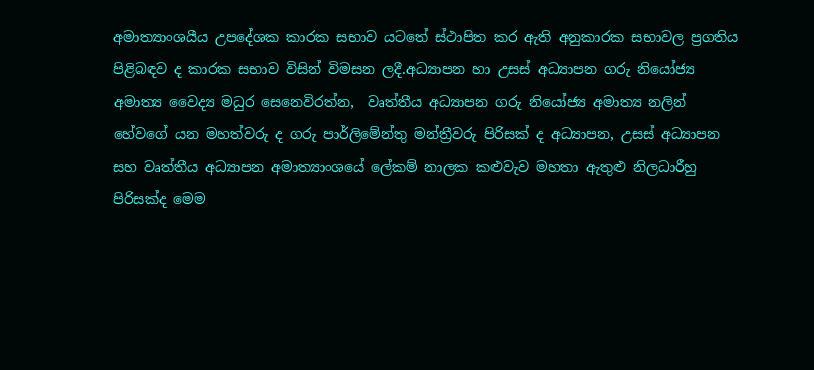අමාත්‍යාංශයීය උපදේශක කාරක සභාව යටතේ ස්ථාපිත කර ඇති අනුකාරක සභාවල ප්‍රගතිය පිළිබඳව ද කාරක සභාව විසින් විමසන ලදී.අධ්‍යාපන හා උසස් අධ්‍යාපන ගරු නියෝජ්‍ය අමාත්‍ය වෛද්‍ය මධුර සෙනෙවිරත්න,  වෘත්තීය අධ්‍යාපන ගරු නියෝජ්‍ය අමාත්‍ය නලින් හේවගේ යන මහත්වරු ද ගරු පාර්ලිමේන්තු මන්ත්‍රීවරු පිරිසක් ද අධ්‍යාපන, උසස් අධ්‍යාපන සහ වෘත්තීය අධ්‍යාපන අමාත්‍යාංශයේ ලේකම් නාලක කළුවැව මහතා ඇතුළු නිලධාරීහු පිරිසක්ද මෙම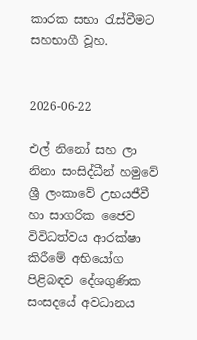කාරක සභා රැස්වීමට සහභාගී වූහ.


2026-06-22

එල් නිනෝ සහ ලා නිනා සංසිද්ධීන් හමුවේ ශ්‍රී ලංකාවේ උභයජීවී හා සාගරික ජෛව විවිධත්වය ආරක්ෂා කිරීමේ අභියෝග පිළිබඳව දේශගුණික සංසදයේ අවධානය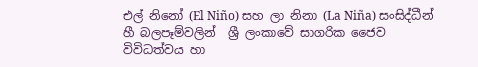එල් නිනෝ (El Niño) සහ ලා නිනා (La Niña) සංසිද්ධීන් හී බලපෑම්වලින්  ශ්‍රී ලංකාවේ සාගරික ජෛව විවිධත්වය හා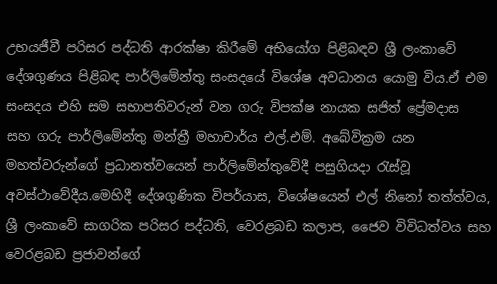උභයජීවී පරිසර පද්ධති ආරක්ෂා කිරීමේ අභියෝග පිළිබඳව ශ්‍රී ලංකාවේ දේශගුණය පිළිබඳ පාර්ලිමේන්තු සංසදයේ විශේෂ අවධානය යොමු විය.ඒ එම  සංසදය එහි සම සභාපතිවරුන් වන ගරු විපක්ෂ නායක සජිත් ප්‍රේමදාස  සහ ගරු පාර්ලිමේන්තු මන්ත්‍රී මහාචාර්ය එල්.එම්. අබේවික්‍රම යන මහත්වරුන්ගේ ප්‍රධානත්වයෙන් පාර්ලිමේන්තුවේදී පසුගියදා රැස්වූ අවස්ථාවේදීය.මෙහිදී දේශගුණික විපර්යාස, විශේෂයෙන් එල් නිනෝ තත්ත්වය, ශ්‍රී ලංකාවේ සාගරික පරිසර පද්ධති, වෙරළබඩ කලාප, ජෛව විවිධත්වය සහ වෙරළබඩ ප්‍රජාවන්ගේ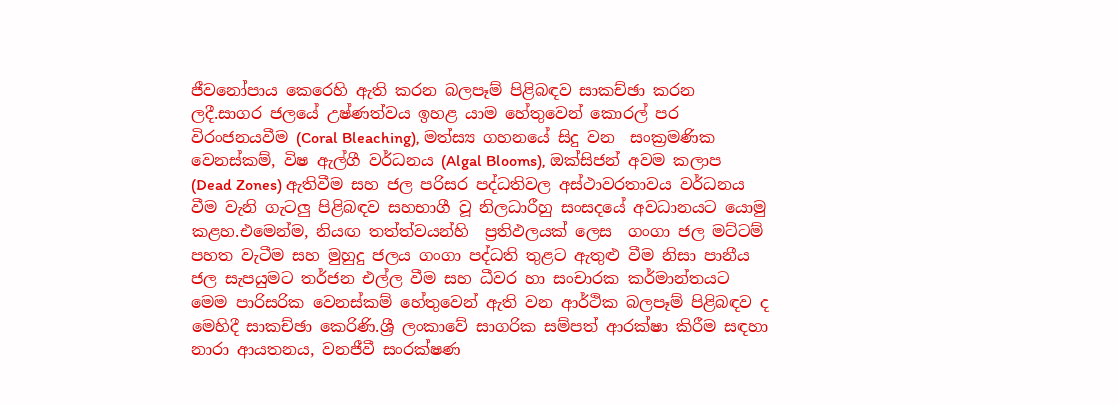ජීවනෝපාය කෙරෙහි ඇති කරන බලපෑම් පිළිබඳව සාකච්ඡා කරන ලදී.සාගර ජලයේ උෂ්ණත්වය ඉහළ යාම හේතුවෙන් කොරල් පර විරංජනයවීම (Coral Bleaching), මත්ස්‍ය ගහනයේ සිදු වන  සංක්‍රමණික වෙනස්කම්, විෂ ඇල්ගී වර්ධනය (Algal Blooms), ඔක්සිජන් අවම කලාප (Dead Zones) ඇතිවීම සහ ජල පරිසර පද්ධතිවල අස්ථාවරතාවය වර්ධනය වීම වැනි ගැටලු පිළිබඳව සහභාගී වූ නිලධාරීහු සංසදයේ අවධානයට යොමු කළහ.එමෙන්ම, නියඟ තත්ත්වයන්හි  ප්‍රතිඵලයක් ලෙස  ගංගා ජල මට්ටම් පහත වැටීම සහ මුහුදු ජලය ගංගා පද්ධති තුළට ඇතුළු වීම නිසා පානීය ජල සැපයුමට තර්ජන එල්ල වීම සහ ධීවර හා සංචාරක කර්මාන්තයට මෙම පාරිසරික වෙනස්කම් හේතුවෙන් ඇති වන ආර්ථික බලපෑම් පිළිබඳව ද මෙහිදී සාකච්ඡා කෙරිණි.ශ්‍රී ලංකාවේ සාගරික සම්පත් ආරක්ෂා කිරීම සඳහා නාරා ආයතනය, වනජීවී සංරක්ෂණ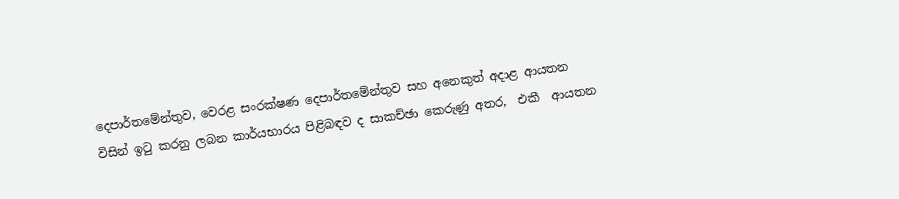දෙපාර්තමේන්තුව, වෙරළ සංරක්ෂණ දෙපාර්තමේන්තුව සහ අනෙකුත් අදාළ ආයතන විසින් ඉටු කරනු ලබන කාර්යභාරය පිළිබඳව ද සාකච්ඡා කෙරුණු අතර,  එකී  ආයතන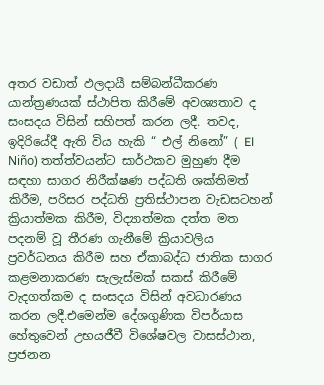අතර වඩාත් ඵලදායී සම්බන්ධීකරණ යාන්ත්‍රණයක් ස්ථාපිත කිරීමේ අවශ්‍යතාව ද සංසදය විසින් සහිපත් කරන ලදී. තවද, ඉදිරියේදී ඇති විය හැකි “ එල් නිනෝ” ( El Niño) තත්ත්වයන්ට සාර්ථකව මුහුණ දීම සඳහා සාගර නිරීක්ෂණ පද්ධති ශක්තිමත් කිරීම, පරිසර පද්ධති ප්‍රතිස්ථාපන වැඩසටහන් ක්‍රියාත්මක කිරීම, විද්‍යාත්මක දත්ත මත පදනම් වූ තීරණ ගැනීමේ ක්‍රියාවලිය ප්‍රවර්ධනය කිරීම සහ ඒකාබද්ධ ජාතික සාගර කළමනාකරණ සැලැස්මක් සකස් කිරීමේ වැදගත්කම ද සංසදය විසින් අවධාරණය කරන ලදී.එමෙන්ම දේශගුණික විපර්යාස හේතුවෙන් උභයජීවී විශේෂවල වාසස්ථාන, ප්‍රජනන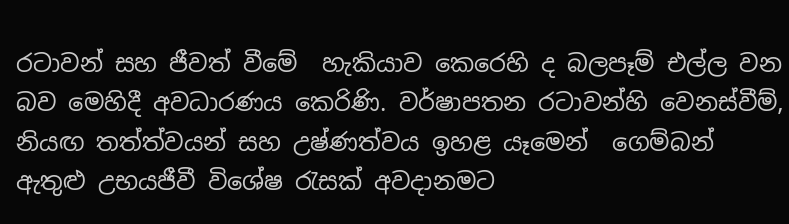රටාවන් සහ ජීවත් වීමේ  හැකියාව කෙරෙහි ද බලපෑම් එල්ල වන බව මෙහිදී අවධාරණය කෙරිණි. වර්ෂාපතන රටාවන්හි වෙනස්වීම්, නියඟ තත්ත්වයන් සහ උෂ්ණත්වය ඉහළ යෑමෙන්  ගෙම්බන් ඇතුළු උභයජීවී විශේෂ රැසක් අවදානමට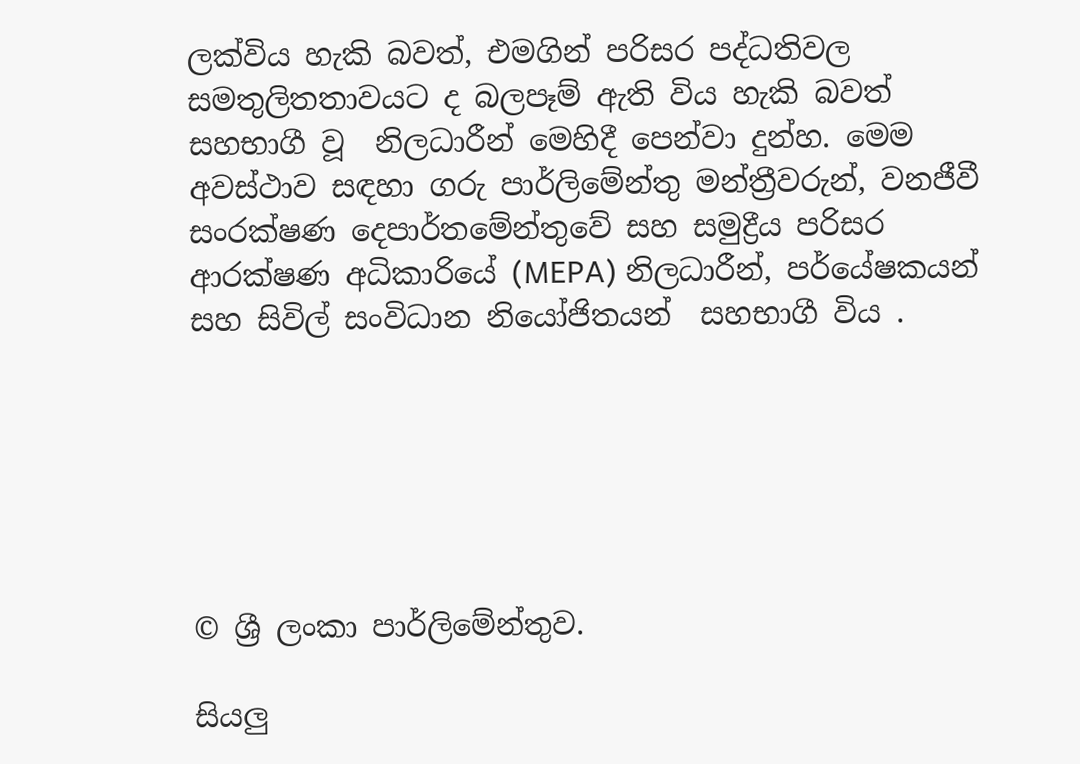ලක්විය හැකි බවත්, එමගින් පරිසර පද්ධතිවල සමතුලිතතාවයට ද බලපෑම් ඇති විය හැකි බවත් සහභාගී වූ  නිලධාරීන් මෙහිදී පෙන්වා දුන්හ. මෙම අවස්ථාව සඳහා ගරු පාර්ලිමේන්තු මන්ත්‍රීවරුන්, වනජීවී සංරක්ෂණ දෙපාර්තමේන්තුවේ සහ සමුද්‍රීය පරිසර ආරක්ෂණ අධිකාරියේ (MEPA) නිලධාරීන්, පර්යේෂකයන් සහ සිවිල් සංවිධාන නියෝජිතයන්  සහභාගී විය .






© ශ්‍රී ලංකා පාර්ලි‌මේන්තුව.

සියලු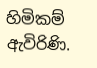හිමිකම් ඇවිරිණි.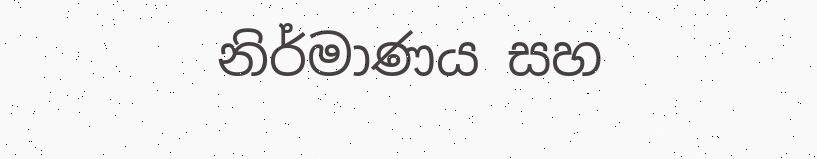නිර්මාණය සහ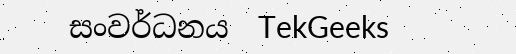සංවර්ධනය  TekGeeks